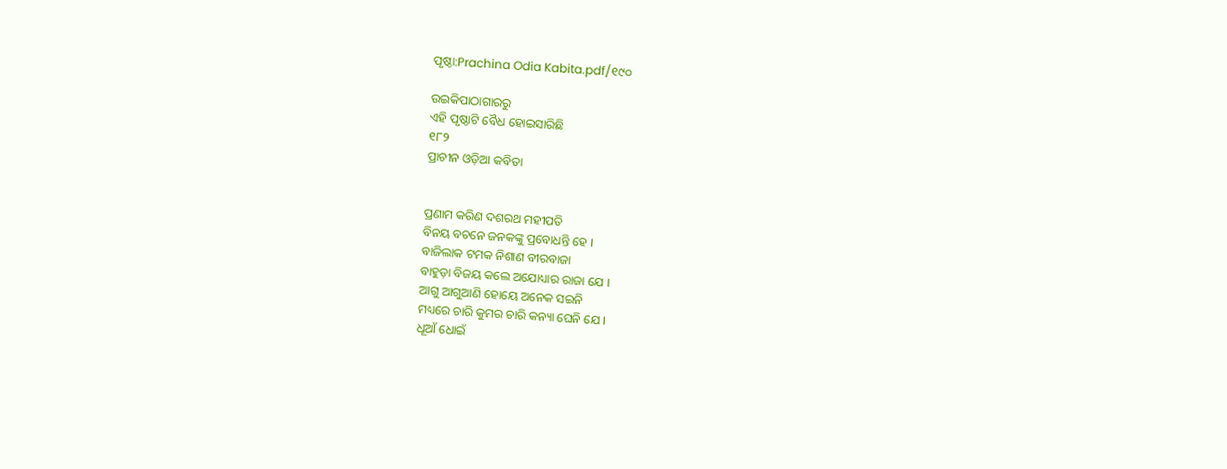ପୃଷ୍ଠା:Prachina Odia Kabita.pdf/୧୯୦

ଉଇକିପାଠାଗାର‌ରୁ
ଏହି ପୃଷ୍ଠାଟି ବୈଧ ହୋଇସାରିଛି
୧୮୨
ପ୍ରାଚୀନ ଓଡ଼ିଆ କବିତା


ପ୍ରଣାମ କରିଣ ଦଶରଥ ମହୀପତି
ବିନୟ ବଚନେ ଜନକଙ୍କୁ ପ୍ରବୋଧନ୍ତି ହେ ।
ବାଜିଲାକ ଟମକ ନିଶାଣ ବୀରବାଜା
ବାହୁଡ଼ା ବିଜୟ କଲେ ଅଯୋଧ୍ୟାର ରାଜା ଯେ ।
ଆଗୁ ଆଗୁଆଣି ହୋୟେ ଅନେକ ସଇନି
ମଧ୍ୟରେ ଚାରି କୁମର ଚାରି କନ୍ୟା ଘେନି ଯେ ।
ଧୂଆଁ ଧୋଇଁ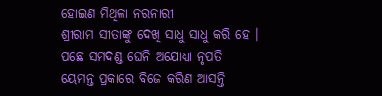ହୋଇଣ ମିଥିଳା ନରନାରୀ
ଶ୍ରୀରାମ ସୀତାଙ୍କୁ ଦେଖି ସାଧୁ ସାଧୁ କରି ହେ ।
ପଛେ ସମଦଣ୍ଡ ଘେନି ଅଯୋଧ୍ୟା ନୃପତି
ୟେମନ୍ତ ପ୍ରକାରେ ବିଜେ କରିଣ ଆସନ୍ତି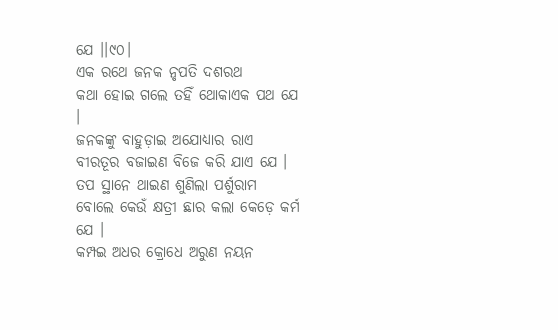ଯେ ।।୯୦।
ଏକ ରଥେ ଜନକ ନୃପତି ଦଶରଥ
କଥା ହୋଇ ଗଲେ ତହିଁ ଥୋକାଏକ ପଥ ଯେ ।
ଜନକଙ୍କୁ ବାହୁଡ଼ାଇ ଅଯୋଧ୍ୟାର ରାଏ
ବୀରତୂର ବଜାଇଣ ବିଜେ କରି ଯାଏ ଯେ ।
ତପ ସ୍ଥାନେ ଥାଇଣ ଶୁଣିଲା ପର୍ଶୁରାମ
ବୋଲେ କେଉଁ କ୍ଷତ୍ରୀ ଛାର କଲା କେଡ଼େ କର୍ମ ଯେ ।
କମ୍ପଇ ଅଧର କ୍ରୋଧେ ଅରୁଣ ନୟନ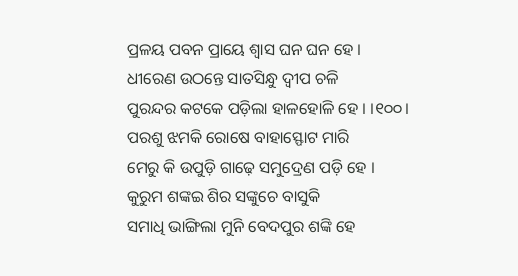ପ୍ରଳୟ ପବନ ପ୍ରାୟେ ଶ୍ୱାସ ଘନ ଘନ ହେ ।
ଧୀରେଣ ଉଠନ୍ତେ ସାତସିନ୍ଧୁ ଦ୍ୱୀପ ଚଳି
ପୁରନ୍ଦର କଟକେ ପଡ଼ିଲା ହାଳହୋଳି ହେ । ।୧୦୦।
ପରଶୁ ଝମକି ରୋଷେ ବାହାସ୍ଫୋଟ ମାରି
ମେରୁ କି ଉପୁଡ଼ି ଗାଢ଼େ ସମୁଦ୍ରେଣ ପଡ଼ି ହେ ।
କୁରୁମ ଶଙ୍କଇ ଶିର ସଙ୍କୁଚେ ବାସୁକି
ସମାଧି ଭାଙ୍ଗିଲା ମୁନି ବେଦପୁର ଶଙ୍କି ହେ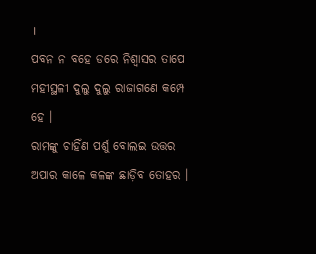।
ପବନ ନ ବହେ ଡରେ ନିଶ୍ୱାସର ତାପେ
ମହୀସ୍ଥଳୀ ଦୁଲୁ ଦୁଲୁ ରାଜାଗଣେ କମ୍ପେ ହେ ।
ରାମଙ୍କୁ ଚାହିଁଣ ପର୍ଶୁ ବୋଲଇ ଉତ୍ତର
ଅପାର କାଳେ କଳଙ୍କ ଛାଡ଼ିବ ତୋହର ।